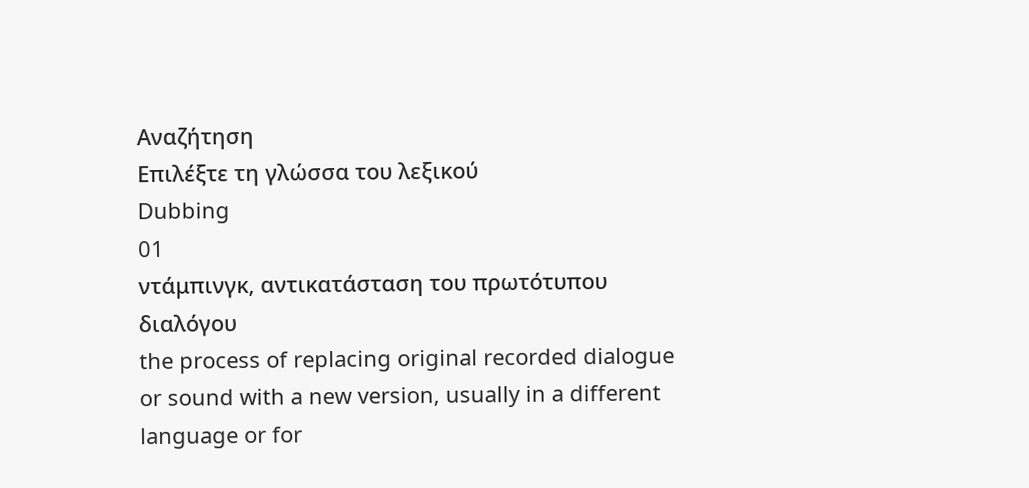Αναζήτηση
Επιλέξτε τη γλώσσα του λεξικού
Dubbing
01
ντάμπινγκ, αντικατάσταση του πρωτότυπου διαλόγου
the process of replacing original recorded dialogue or sound with a new version, usually in a different language or for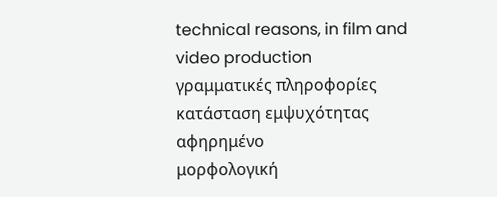technical reasons, in film and video production
γραμματικές πληροφορίες
κατάσταση εμψυχότητας
αφηρημένο
μορφολογική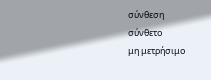σύνθεση
σύνθετο
μη μετρήσιμο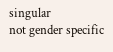singular
not gender specific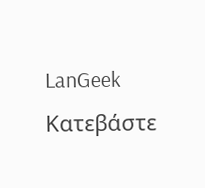LanGeek
Κατεβάστε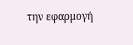την εφαρμογή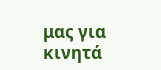μας για κινητά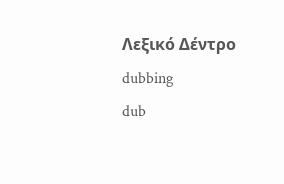Λεξικό Δέντρο
dubbing
dub